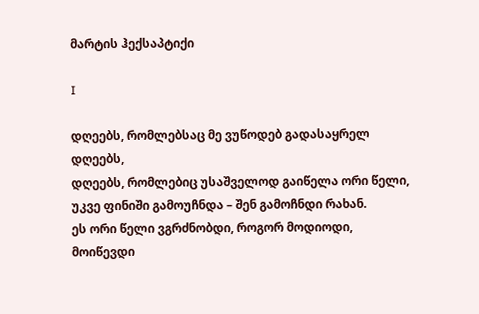მარტის ჰექსაპტიქი

I

დღეებს, რომლებსაც მე ვუწოდებ გადასაყრელ დღეებს,
დღეებს, რომლებიც უსაშველოდ გაიწელა ორი წელი,
უკვე ფინიში გამოუჩნდა – შენ გამოჩნდი რახან.
ეს ორი წელი ვგრძნობდი, როგორ მოდიოდი, მოიწევდი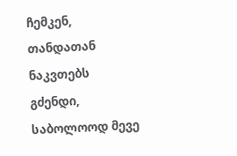ჩემკენ, თანდათან ნაკვთებს გძენდი, საბოლოოდ მევე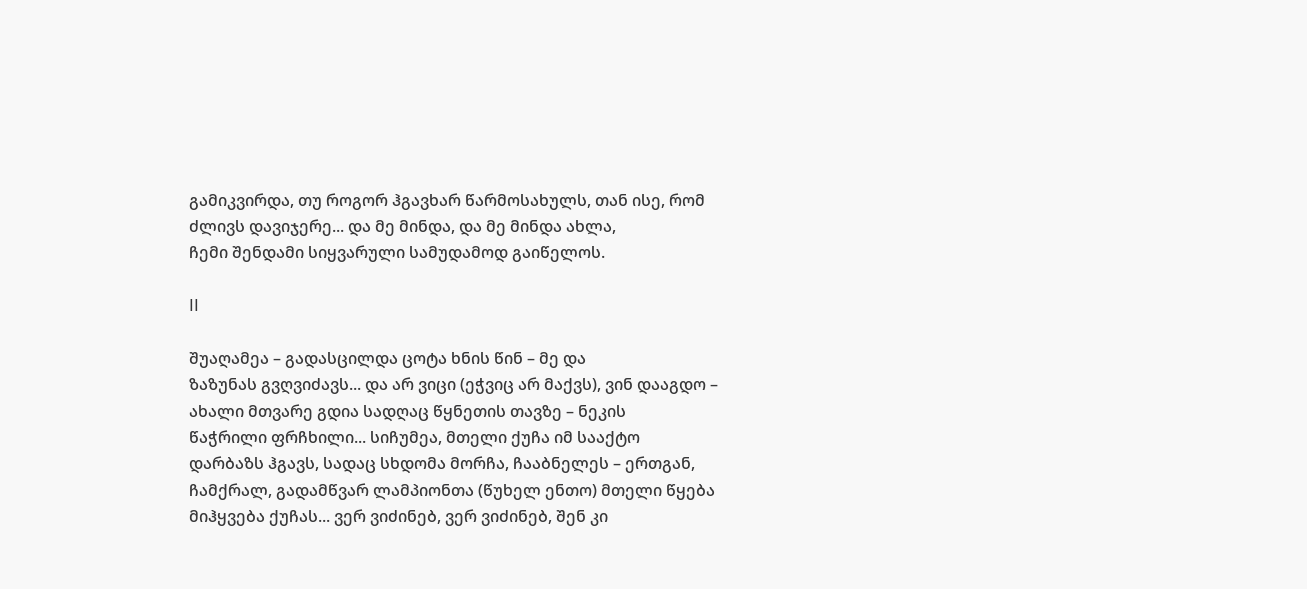გამიკვირდა, თუ როგორ ჰგავხარ წარმოსახულს, თან ისე, რომ
ძლივს დავიჯერე... და მე მინდა, და მე მინდა ახლა,
ჩემი შენდამი სიყვარული სამუდამოდ გაიწელოს.

II

შუაღამეა – გადასცილდა ცოტა ხნის წინ – მე და
ზაზუნას გვღვიძავს... და არ ვიცი (ეჭვიც არ მაქვს), ვინ დააგდო –
ახალი მთვარე გდია სადღაც წყნეთის თავზე – ნეკის
წაჭრილი ფრჩხილი... სიჩუმეა, მთელი ქუჩა იმ სააქტო
დარბაზს ჰგავს, სადაც სხდომა მორჩა, ჩააბნელეს – ერთგან,
ჩამქრალ, გადამწვარ ლამპიონთა (წუხელ ენთო) მთელი წყება
მიჰყვება ქუჩას... ვერ ვიძინებ, ვერ ვიძინებ, შენ კი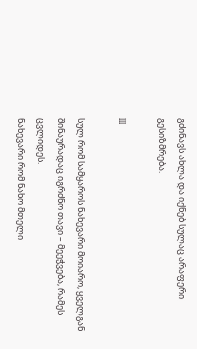გძინავს ახლა და იქნებ სულაც არაფერი გესიზმრება.

III

სულ რომ სამყაროს ნახევარი მოიარო, ყველგან
შინაურადაც იგრძნო თავი – მეეჭვება, რამეს ცვლიდეს.
ნახევარი რომ ნახო მთელი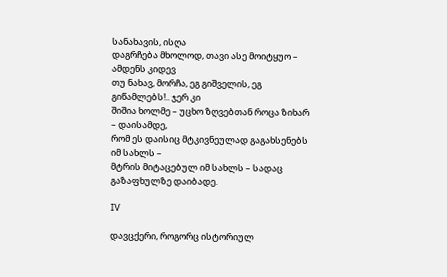სანახავის, ისღა
დაგრჩება მხოლოდ, თავი ასე მოიტყუო – ამდენს კიდევ
თუ ნახავ, მორჩა, ეგ გიშველის, ეგ გიწამლებს!.. ჯერ კი
შიშია ხოლმე – უცხო ზღვებთან როცა ზიხარ – დაისამდე,
რომ ეს დაისიც მტკივნეულად გაგახსენებს იმ სახლს –
მტრის მიტაცებულ იმ სახლს – სადაც გაზაფხულზე დაიბადე.

IV

დავცქერი, როგორც ისტორიულ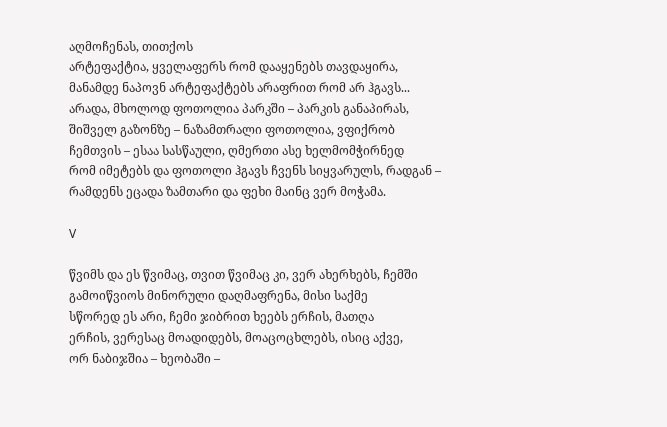აღმოჩენას, თითქოს
არტეფაქტია, ყველაფერს რომ დააყენებს თავდაყირა,
მანამდე ნაპოვნ არტეფაქტებს არაფრით რომ არ ჰგავს...
არადა, მხოლოდ ფოთოლია პარკში – პარკის განაპირას,
შიშველ გაზონზე – ნაზამთრალი ფოთოლია, ვფიქრობ
ჩემთვის – ესაა სასწაული, ღმერთი ასე ხელმომჭირნედ
რომ იმეტებს და ფოთოლი ჰგავს ჩვენს სიყვარულს, რადგან –
რამდენს ეცადა ზამთარი და ფეხი მაინც ვერ მოჭამა.

V

წვიმს და ეს წვიმაც, თვით წვიმაც კი, ვერ ახერხებს, ჩემში
გამოიწვიოს მინორული დაღმაფრენა, მისი საქმე
სწორედ ეს არი, ჩემი ჯიბრით ხეებს ერჩის, მათღა
ერჩის, ვერესაც მოადიდებს, მოაცოცხლებს, ისიც აქვე,
ორ ნაბიჯშია – ხეობაში –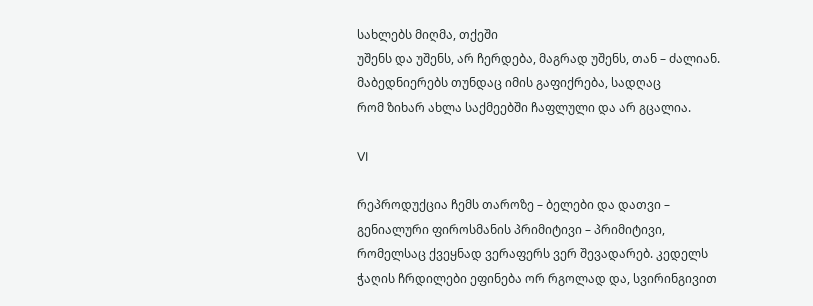სახლებს მიღმა, თქეში
უშენს და უშენს, არ ჩერდება, მაგრად უშენს, თან – ძალიან.
მაბედნიერებს თუნდაც იმის გაფიქრება, სადღაც
რომ ზიხარ ახლა საქმეებში ჩაფლული და არ გცალია.

VI

რეპროდუქცია ჩემს თაროზე – ბელები და დათვი –
გენიალური ფიროსმანის პრიმიტივი – პრიმიტივი,
რომელსაც ქვეყნად ვერაფერს ვერ შევადარებ. კედელს
ჭაღის ჩრდილები ეფინება ორ რგოლად და, სვირინგივით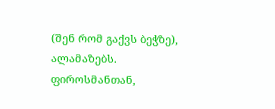(შენ რომ გაქვს ბეჭზე), ალამაზებს. ფიროსმანთან,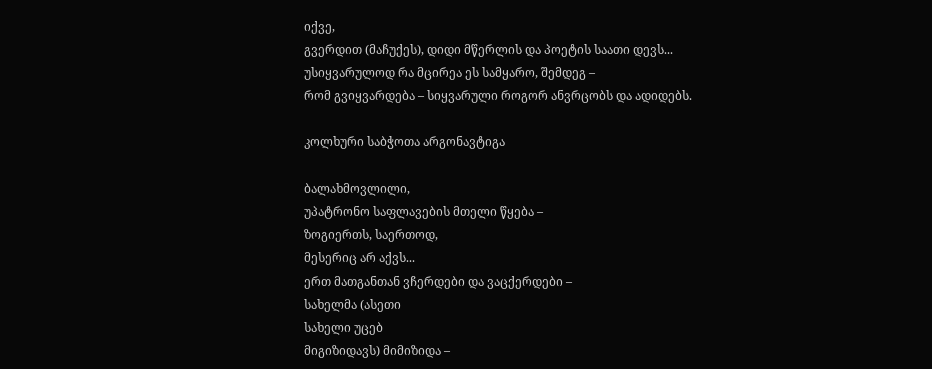იქვე,
გვერდით (მაჩუქეს), დიდი მწერლის და პოეტის საათი დევს...
უსიყვარულოდ რა მცირეა ეს სამყარო, შემდეგ –
რომ გვიყვარდება – სიყვარული როგორ ანვრცობს და ადიდებს.

კოლხური საბჭოთა არგონავტიგა

ბალახმოვლილი,
უპატრონო საფლავების მთელი წყება –
ზოგიერთს, საერთოდ,
მესერიც არ აქვს...
ერთ მათგანთან ვჩერდები და ვაცქერდები –
სახელმა (ასეთი
სახელი უცებ
მიგიზიდავს) მიმიზიდა –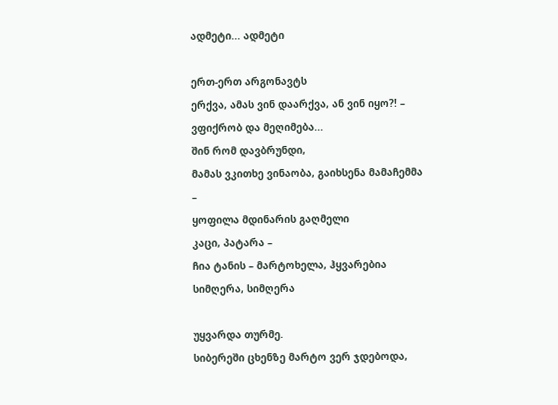ადმეტი... ადმეტი

ერთ-ერთ არგონავტს
ერქვა, ამას ვინ დაარქვა, ან ვინ იყო?! –
ვფიქრობ და მეღიმება...
შინ რომ დავბრუნდი,
მამას ვკითხე ვინაობა, გაიხსენა მამაჩემმა –
ყოფილა მდინარის გაღმელი
კაცი, პატარა –
ჩია ტანის – მარტოხელა, ჰყვარებია
სიმღერა, სიმღერა

უყვარდა თურმე.
სიბერეში ცხენზე მარტო ვერ ჯდებოდა,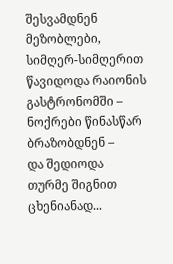შესვამდნენ მეზობლები,
სიმღერ-სიმღერით
წავიდოდა რაიონის გასტრონომში –
ნოქრები წინასწარ ბრაზობდნენ –
და შედიოდა
თურმე შიგნით ცხენიანად...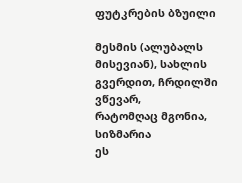ფუტკრების ბზუილი

მესმის (ალუბალს
მისევიან), სახლის გვერდით, ჩრდილში ვწევარ,
რატომღაც მგონია, სიზმარია
ეს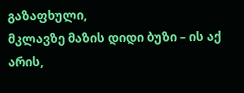გაზაფხული,
მკლავზე მაზის დიდი ბუზი – ის აქ არის,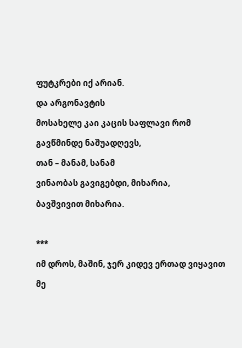ფუტკრები იქ არიან.
და არგონავტის
მოსახელე კაი კაცის საფლავი რომ
გავწმინდე ნაშუადღევს,
თან – მანამ, სანამ
ვინაობას გავიგებდი, მიხარია,
ბავშვივით მიხარია.

***
იმ დროს, მაშინ, ჯერ კიდევ ერთად ვიყავით მე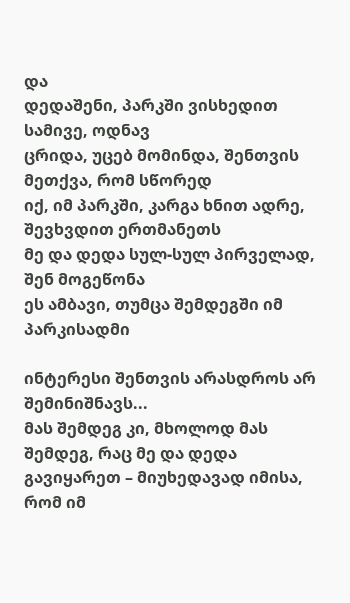და
დედაშენი, პარკში ვისხედით სამივე, ოდნავ
ცრიდა, უცებ მომინდა, შენთვის მეთქვა, რომ სწორედ
იქ, იმ პარკში, კარგა ხნით ადრე, შევხვდით ერთმანეთს
მე და დედა სულ-სულ პირველად, შენ მოგეწონა
ეს ამბავი, თუმცა შემდეგში იმ პარკისადმი

ინტერესი შენთვის არასდროს არ შემინიშნავს...
მას შემდეგ კი, მხოლოდ მას შემდეგ, რაც მე და დედა
გავიყარეთ – მიუხედავად იმისა, რომ იმ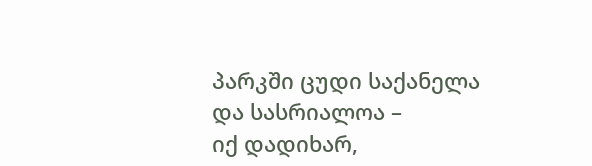პარკში ცუდი საქანელა და სასრიალოა –
იქ დადიხარ,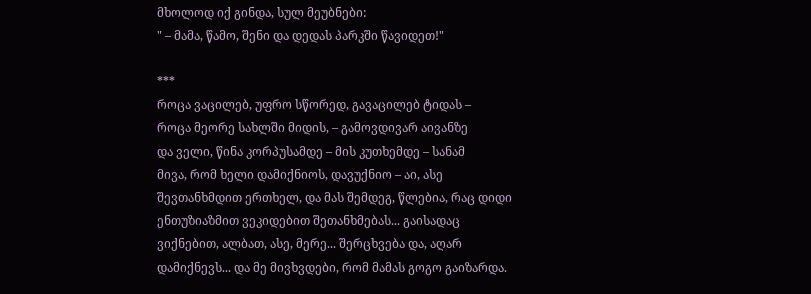მხოლოდ იქ გინდა, სულ მეუბნები:
" – მამა, წამო, შენი და დედას პარკში წავიდეთ!"

***
როცა ვაცილებ, უფრო სწორედ, გავაცილებ ტიდას –
როცა მეორე სახლში მიდის, – გამოვდივარ აივანზე
და ველი, წინა კორპუსამდე – მის კუთხემდე – სანამ
მივა, რომ ხელი დამიქნიოს, დავუქნიო – აი, ასე
შევთანხმდით ერთხელ, და მას შემდეგ, წლებია, რაც დიდი
ენთუზიაზმით ვეკიდებით შეთანხმებას... გაისადაც
ვიქნებით, ალბათ, ასე, მერე... შერცხვება და, აღარ
დამიქნევს... და მე მივხვდები, რომ მამას გოგო გაიზარდა.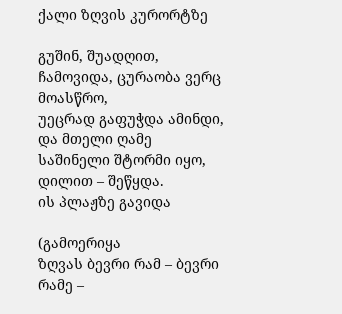ქალი ზღვის კურორტზე

გუშინ, შუადღით,
ჩამოვიდა, ცურაობა ვერც მოასწრო,
უეცრად გაფუჭდა ამინდი,
და მთელი ღამე
საშინელი შტორმი იყო, დილით – შეწყდა.
ის პლაჟზე გავიდა

(გამოერიყა
ზღვას ბევრი რამ – ბევრი რამე –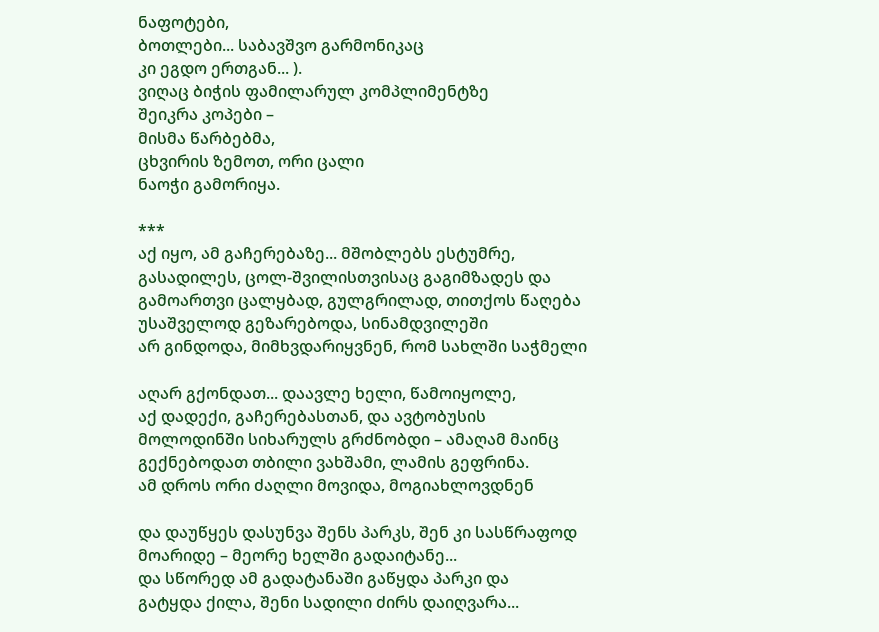ნაფოტები,
ბოთლები... საბავშვო გარმონიკაც
კი ეგდო ერთგან... ).
ვიღაც ბიჭის ფამილარულ კომპლიმენტზე
შეიკრა კოპები –
მისმა წარბებმა,
ცხვირის ზემოთ, ორი ცალი
ნაოჭი გამორიყა.

***
აქ იყო, ამ გაჩერებაზე... მშობლებს ესტუმრე,
გასადილეს, ცოლ-შვილისთვისაც გაგიმზადეს და
გამოართვი ცალყბად, გულგრილად, თითქოს წაღება
უსაშველოდ გეზარებოდა, სინამდვილეში
არ გინდოდა, მიმხვდარიყვნენ, რომ სახლში საჭმელი

აღარ გქონდათ... დაავლე ხელი, წამოიყოლე,
აქ დადექი, გაჩერებასთან, და ავტობუსის
მოლოდინში სიხარულს გრძნობდი – ამაღამ მაინც
გექნებოდათ თბილი ვახშამი, ლამის გეფრინა.
ამ დროს ორი ძაღლი მოვიდა, მოგიახლოვდნენ

და დაუწყეს დასუნვა შენს პარკს, შენ კი სასწრაფოდ
მოარიდე – მეორე ხელში გადაიტანე...
და სწორედ ამ გადატანაში გაწყდა პარკი და
გატყდა ქილა, შენი სადილი ძირს დაიღვარა...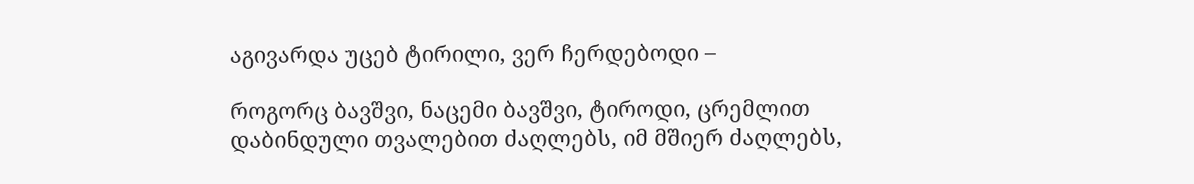აგივარდა უცებ ტირილი, ვერ ჩერდებოდი –

როგორც ბავშვი, ნაცემი ბავშვი, ტიროდი, ცრემლით
დაბინდული თვალებით ძაღლებს, იმ მშიერ ძაღლებს,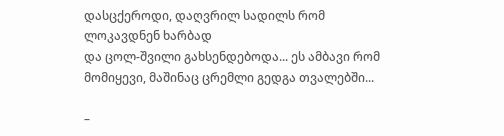დასცქეროდი, დაღვრილ სადილს რომ ლოკავდნენ ხარბად
და ცოლ-შვილი გახსენდებოდა... ეს ამბავი რომ
მომიყევი, მაშინაც ცრემლი გედგა თვალებში...

–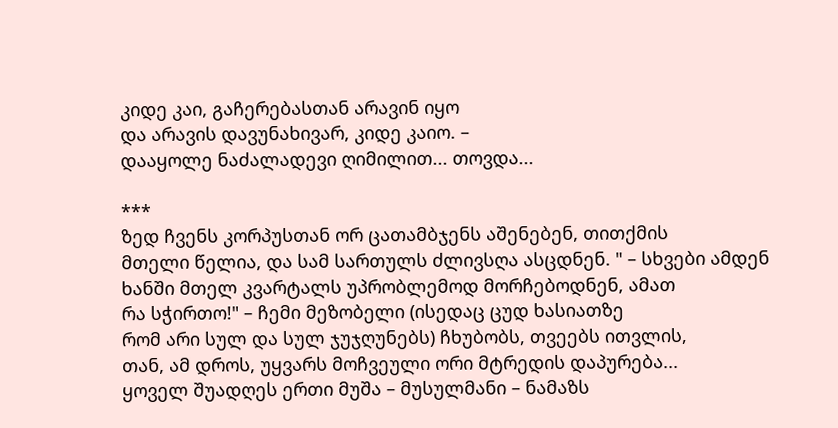კიდე კაი, გაჩერებასთან არავინ იყო
და არავის დავუნახივარ, კიდე კაიო. –
დააყოლე ნაძალადევი ღიმილით... თოვდა...

***
ზედ ჩვენს კორპუსთან ორ ცათამბჯენს აშენებენ, თითქმის
მთელი წელია, და სამ სართულს ძლივსღა ასცდნენ. " – სხვები ამდენ
ხანში მთელ კვარტალს უპრობლემოდ მორჩებოდნენ, ამათ
რა სჭირთო!" – ჩემი მეზობელი (ისედაც ცუდ ხასიათზე
რომ არი სულ და სულ ჯუჯღუნებს) ჩხუბობს, თვეებს ითვლის,
თან, ამ დროს, უყვარს მოჩვეული ორი მტრედის დაპურება...
ყოველ შუადღეს ერთი მუშა – მუსულმანი – ნამაზს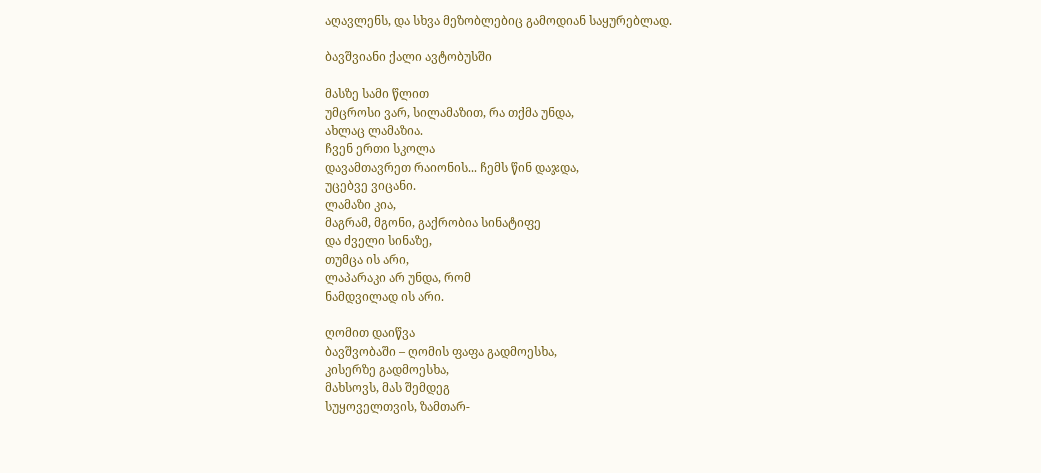აღავლენს, და სხვა მეზობლებიც გამოდიან საყურებლად.

ბავშვიანი ქალი ავტობუსში

მასზე სამი წლით
უმცროსი ვარ, სილამაზით, რა თქმა უნდა,
ახლაც ლამაზია.
ჩვენ ერთი სკოლა
დავამთავრეთ რაიონის... ჩემს წინ დაჯდა,
უცებვე ვიცანი.
ლამაზი კია,
მაგრამ, მგონი, გაქრობია სინატიფე
და ძველი სინაზე,
თუმცა ის არი,
ლაპარაკი არ უნდა, რომ
ნამდვილად ის არი.

ღომით დაიწვა
ბავშვობაში – ღომის ფაფა გადმოესხა,
კისერზე გადმოესხა,
მახსოვს, მას შემდეგ
სუყოველთვის, ზამთარ-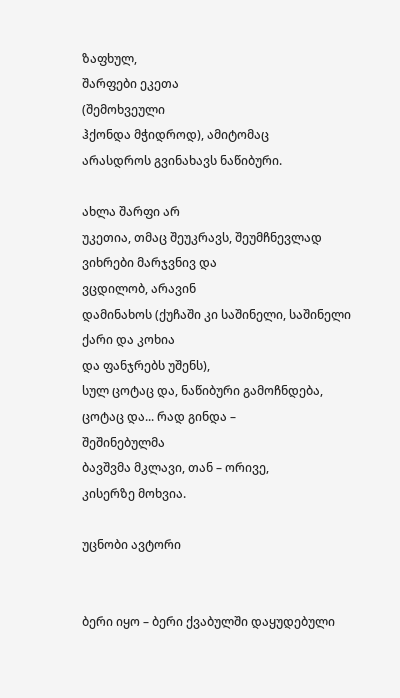ზაფხულ,
შარფები ეკეთა
(შემოხვეული
ჰქონდა მჭიდროდ), ამიტომაც
არასდროს გვინახავს ნაწიბური.

ახლა შარფი არ
უკეთია, თმაც შეუკრავს, შეუმჩნევლად
ვიხრები მარჯვნივ და
ვცდილობ, არავინ
დამინახოს (ქუჩაში კი საშინელი, საშინელი
ქარი და კოხია
და ფანჯრებს უშენს),
სულ ცოტაც და, ნაწიბური გამოჩნდება,
ცოტაც და... რად გინდა –
შეშინებულმა
ბავშვმა მკლავი, თან – ორივე,
კისერზე მოხვია.

უცნობი ავტორი


ბერი იყო – ბერი ქვაბულში დაყუდებული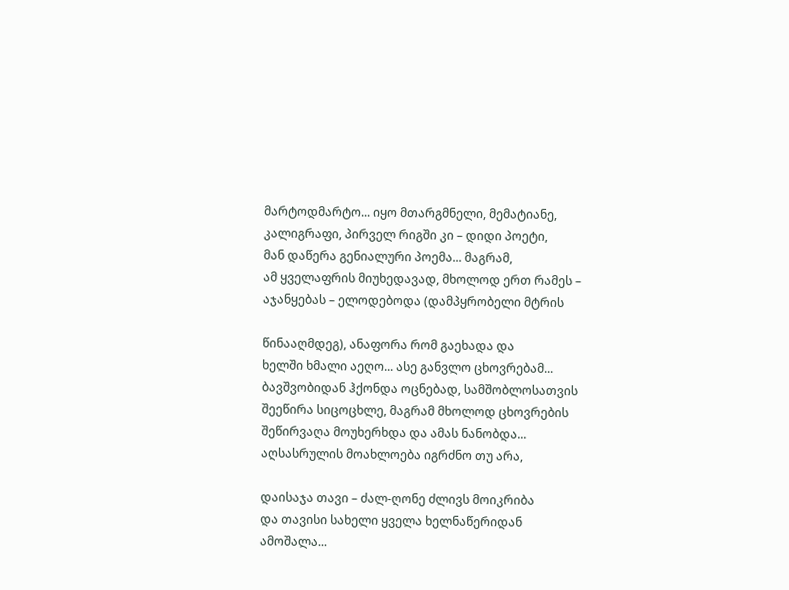მარტოდმარტო... იყო მთარგმნელი, მემატიანე,
კალიგრაფი, პირველ რიგში კი – დიდი პოეტი,
მან დაწერა გენიალური პოემა... მაგრამ,
ამ ყველაფრის მიუხედავად, მხოლოდ ერთ რამეს –
აჯანყებას – ელოდებოდა (დამპყრობელი მტრის

წინააღმდეგ), ანაფორა რომ გაეხადა და
ხელში ხმალი აეღო... ასე განვლო ცხოვრებამ...
ბავშვობიდან ჰქონდა ოცნებად, სამშობლოსათვის
შეეწირა სიცოცხლე, მაგრამ მხოლოდ ცხოვრების
შეწირვაღა მოუხერხდა და ამას ნანობდა...
აღსასრულის მოახლოება იგრძნო თუ არა,

დაისაჯა თავი – ძალ-ღონე ძლივს მოიკრიბა
და თავისი სახელი ყველა ხელნაწერიდან
ამოშალა...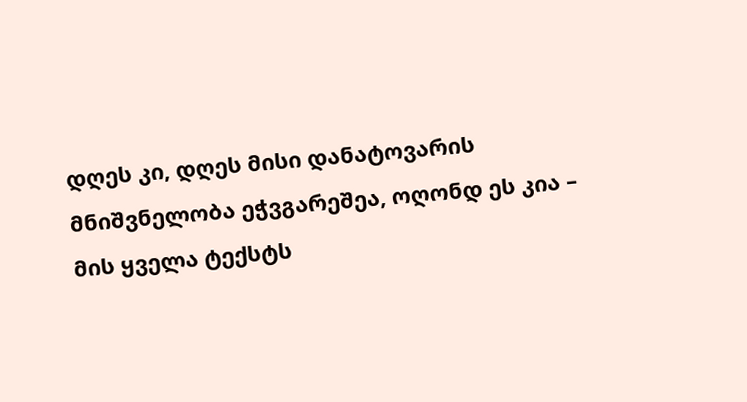დღეს კი, დღეს მისი დანატოვარის
მნიშვნელობა ეჭვგარეშეა, ოღონდ ეს კია –
მის ყველა ტექსტს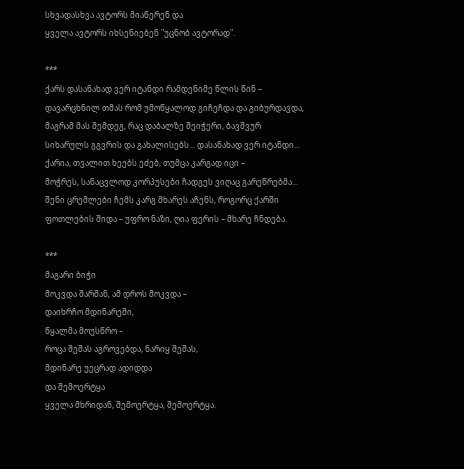სხვადასხვა ავტორს მიაწერენ და
ყველა ავტორს იხსენიებენ "უცნობ ავტორად".

***
ქარს დასანახად ვერ იტანდი რამდენიმე წლის წინ –
დავარცხნილ თმას რომ უმოწყალოდ გიჩეჩდა და გიბურდავდა,
მაგრამ მას შემდეგ, რაც დაბალზე შეიჭერი, ბავშვურ
სიხარულს გგვრის და გახალისებს... დასანახად ვერ იტანდი...
ქარია, თვალით ხეებს ეძებ, თუმცა კარგად იცი –
მოჭრეს, სანაცვლოდ კორპუსები ჩადგეს ვიღაც გარეწრებმა...
შენი ცრემლები ჩემს კარგ მხარეს აჩენს, როგორც ქარში
ფოთლების შიდა – უფრო ნაზი, ღია ფერის – მხარე ჩნდება.

***
მაგარი ბიჭი
მოკვდა შარშან, ამ დროს მოკვდა –
დაიხრჩო მდინარეში,
წყალმა მოუსწრო –
როცა შეშას აგროვებდა, ნარიყ შეშას,
მდინარე უეცრად ადიდდა
და შემოერტყა
ყველა მხრიდან, შემოერტყა, შემოერტყა.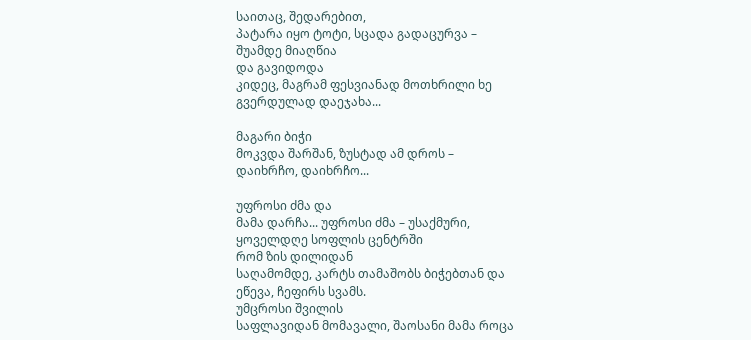საითაც, შედარებით,
პატარა იყო ტოტი, სცადა გადაცურვა –
შუამდე მიაღწია
და გავიდოდა
კიდეც, მაგრამ ფესვიანად მოთხრილი ხე
გვერდულად დაეჯახა...

მაგარი ბიჭი
მოკვდა შარშან, ზუსტად ამ დროს –
დაიხრჩო, დაიხრჩო...

უფროსი ძმა და
მამა დარჩა... უფროსი ძმა – უსაქმური,
ყოველდღე სოფლის ცენტრში
რომ ზის დილიდან
საღამომდე, კარტს თამაშობს ბიჭებთან და
ეწევა, ჩეფირს სვამს.
უმცროსი შვილის
საფლავიდან მომავალი, შაოსანი მამა როცა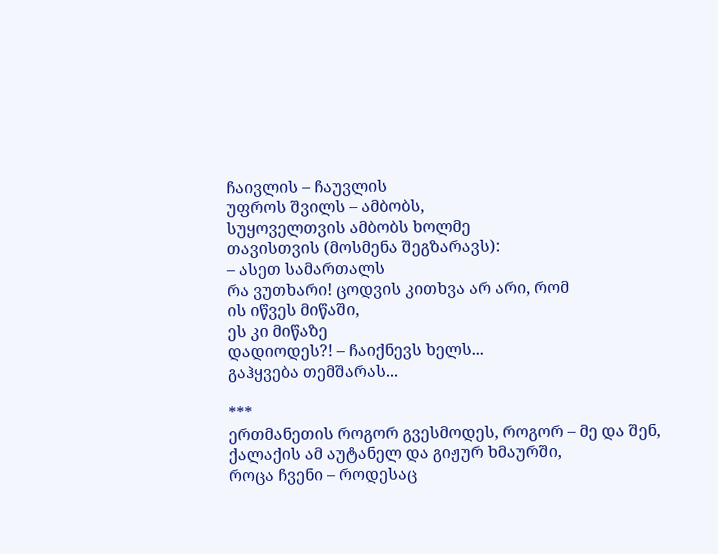ჩაივლის – ჩაუვლის
უფროს შვილს – ამბობს,
სუყოველთვის ამბობს ხოლმე
თავისთვის (მოსმენა შეგზარავს):
– ასეთ სამართალს
რა ვუთხარი! ცოდვის კითხვა არ არი, რომ
ის იწვეს მიწაში,
ეს კი მიწაზე
დადიოდეს?! – ჩაიქნევს ხელს...
გაჰყვება თემშარას...

***
ერთმანეთის როგორ გვესმოდეს, როგორ – მე და შენ,
ქალაქის ამ აუტანელ და გიჟურ ხმაურში,
როცა ჩვენი – როდესაც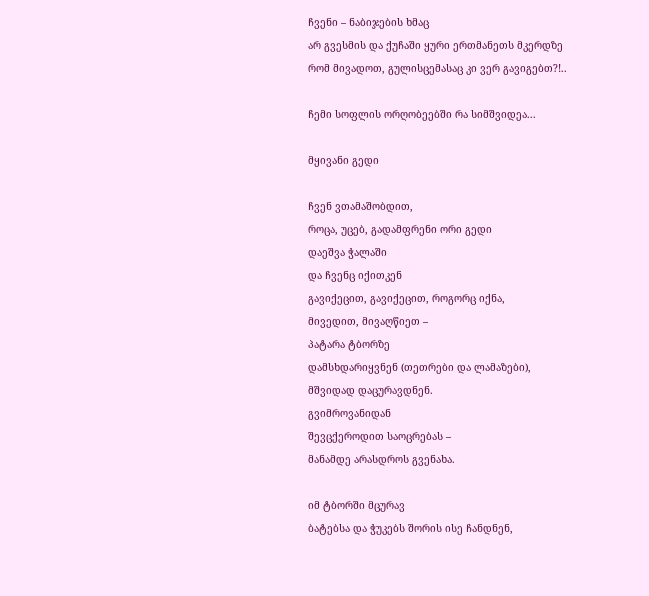ჩვენი – ნაბიჯების ხმაც
არ გვესმის და ქუჩაში ყური ერთმანეთს მკერდზე
რომ მივადოთ, გულისცემასაც კი ვერ გავიგებთ?!..

ჩემი სოფლის ორღობეებში რა სიმშვიდეა...

მყივანი გედი

ჩვენ ვთამაშობდით,
როცა, უცებ, გადამფრენი ორი გედი
დაეშვა ჭალაში
და ჩვენც იქითკენ
გავიქეცით, გავიქეცით, როგორც იქნა,
მივედით, მივაღწიეთ –
პატარა ტბორზე
დამსხდარიყვნენ (თეთრები და ლამაზები),
მშვიდად დაცურავდნენ.
გვიმროვანიდან
შევცქეროდით საოცრებას –
მანამდე არასდროს გვენახა.

იმ ტბორში მცურავ
ბატებსა და ჭუკებს შორის ისე ჩანდნენ,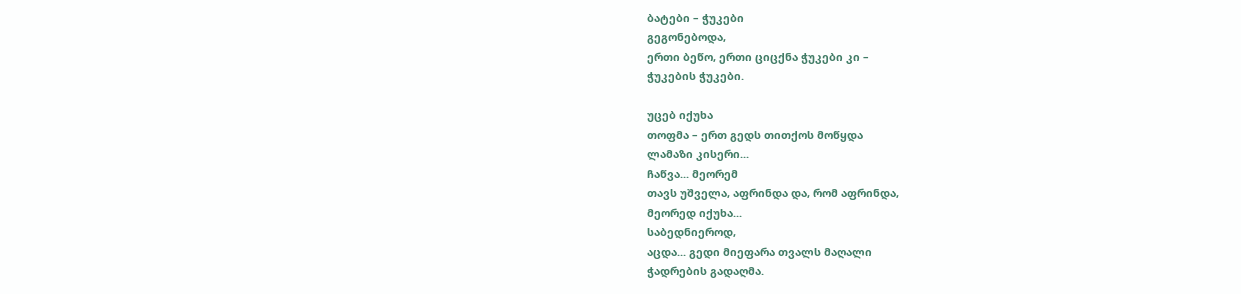ბატები – ჭუკები
გეგონებოდა,
ერთი ბეწო, ერთი ციცქნა ჭუკები კი –
ჭუკების ჭუკები.

უცებ იქუხა
თოფმა – ერთ გედს თითქოს მოწყდა
ლამაზი კისერი...
ჩაწვა... მეორემ
თავს უშველა, აფრინდა და, რომ აფრინდა,
მეორედ იქუხა...
საბედნიეროდ,
აცდა... გედი მიეფარა თვალს მაღალი
ჭადრების გადაღმა.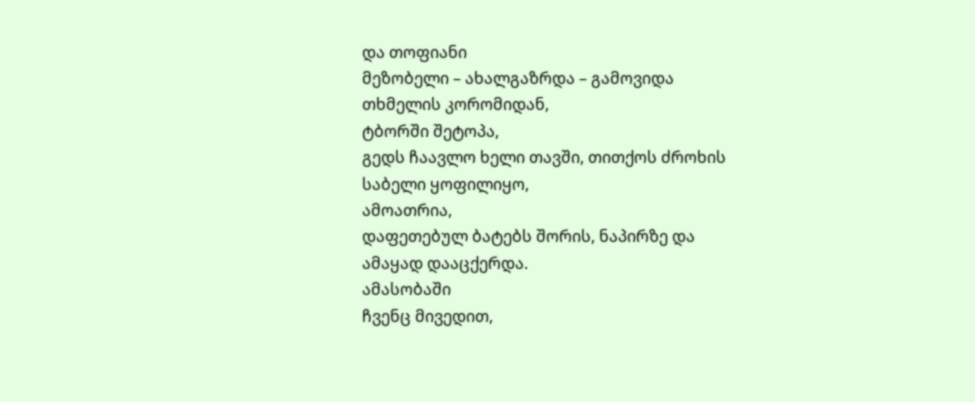და თოფიანი
მეზობელი – ახალგაზრდა – გამოვიდა
თხმელის კორომიდან,
ტბორში შეტოპა,
გედს ჩაავლო ხელი თავში, თითქოს ძროხის
საბელი ყოფილიყო,
ამოათრია,
დაფეთებულ ბატებს შორის, ნაპირზე და
ამაყად დააცქერდა.
ამასობაში
ჩვენც მივედით,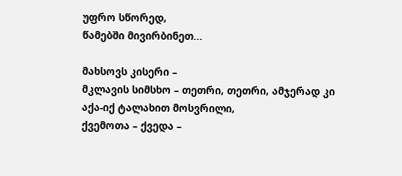უფრო სწორედ,
წამებში მივირბინეთ...

მახსოვს კისერი –
მკლავის სიმსხო – თეთრი, თეთრი, ამჯერად კი
აქა-იქ ტალახით მოსვრილი,
ქვემოთა – ქვედა –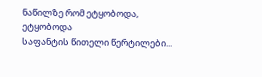ნაწილზე რომ ეტყობოდა, ეტყობოდა
საფანტის წითელი წერტილები...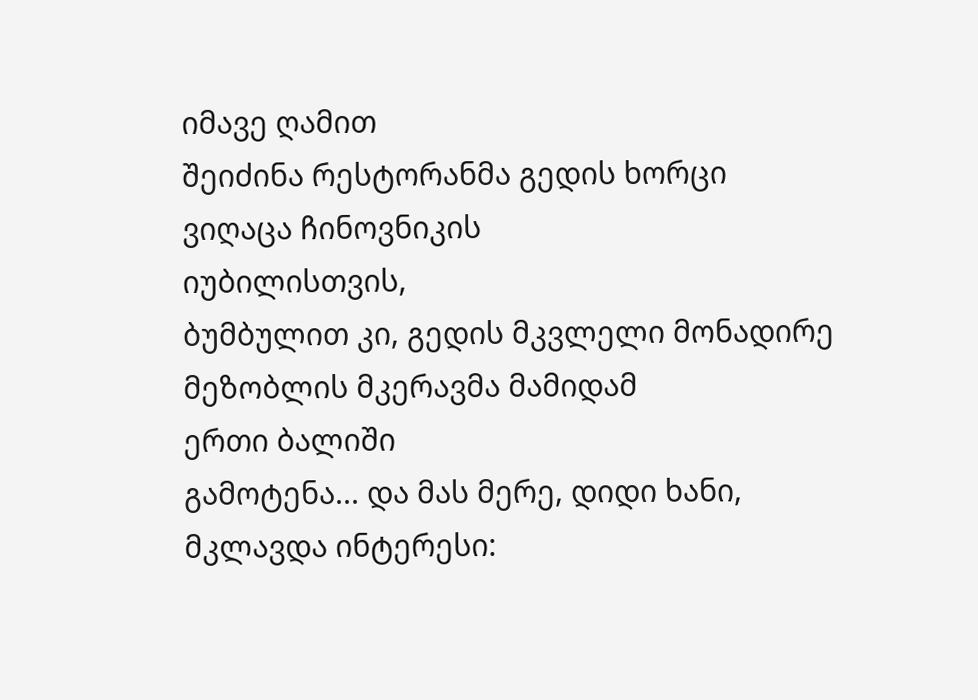იმავე ღამით
შეიძინა რესტორანმა გედის ხორცი
ვიღაცა ჩინოვნიკის
იუბილისთვის,
ბუმბულით კი, გედის მკვლელი მონადირე
მეზობლის მკერავმა მამიდამ
ერთი ბალიში
გამოტენა... და მას მერე, დიდი ხანი,
მკლავდა ინტერესი: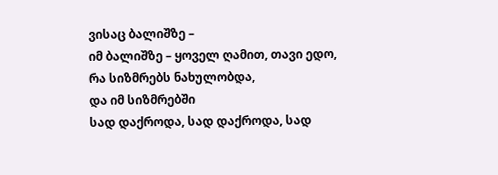ვისაც ბალიშზე –
იმ ბალიშზე – ყოველ ღამით, თავი ედო,
რა სიზმრებს ნახულობდა,
და იმ სიზმრებში
სად დაქროდა, სად დაქროდა, სად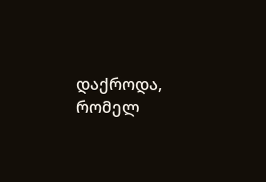დაქროდა,
რომელ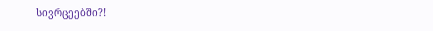სივრცეებში?!